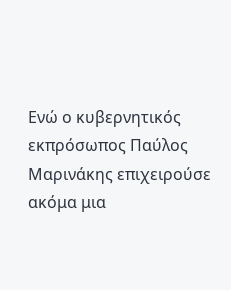Ενώ ο κυβερνητικός εκπρόσωπος Παύλος Μαρινάκης επιχειρούσε ακόμα μια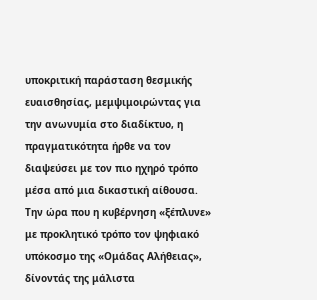υποκριτική παράσταση θεσμικής ευαισθησίας, μεμψιμοιρώντας για την ανωνυμία στο διαδίκτυο, η πραγματικότητα ήρθε να τον διαψεύσει με τον πιο ηχηρό τρόπο μέσα από μια δικαστική αίθουσα.
Την ώρα που η κυβέρνηση «ξέπλυνε» με προκλητικό τρόπο τον ψηφιακό υπόκοσμο της «Ομάδας Αλήθειας», δίνοντάς της μάλιστα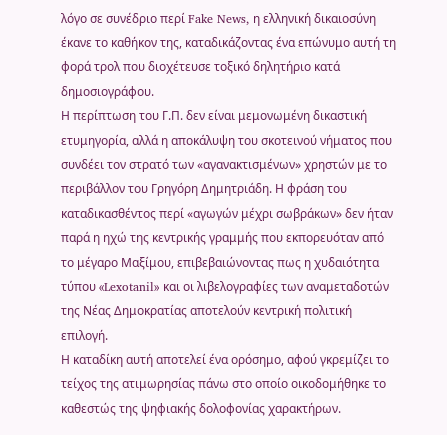λόγο σε συνέδριο περί Fake News, η ελληνική δικαιοσύνη έκανε το καθήκον της, καταδικάζοντας ένα επώνυμο αυτή τη φορά τρολ που διοχέτευσε τοξικό δηλητήριο κατά δημοσιογράφου.
Η περίπτωση του Γ.Π. δεν είναι μεμονωμένη δικαστική ετυμηγορία, αλλά η αποκάλυψη του σκοτεινού νήματος που συνδέει τον στρατό των «αγανακτισμένων» χρηστών με το περιβάλλον του Γρηγόρη Δημητριάδη. Η φράση του καταδικασθέντος περί «αγωγών μέχρι σωβράκων» δεν ήταν παρά η ηχώ της κεντρικής γραμμής που εκπορευόταν από το μέγαρο Μαξίμου, επιβεβαιώνοντας πως η χυδαιότητα τύπου «Lexotanil» και οι λιβελογραφίες των αναμεταδοτών της Νέας Δημοκρατίας αποτελούν κεντρική πολιτική επιλογή.
Η καταδίκη αυτή αποτελεί ένα ορόσημο, αφού γκρεμίζει το τείχος της ατιμωρησίας πάνω στο οποίο οικοδομήθηκε το καθεστώς της ψηφιακής δολοφονίας χαρακτήρων.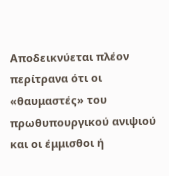Αποδεικνύεται πλέον περίτρανα ότι οι «θαυμαστές» του πρωθυπουργικού ανιψιού και οι έμμισθοι ή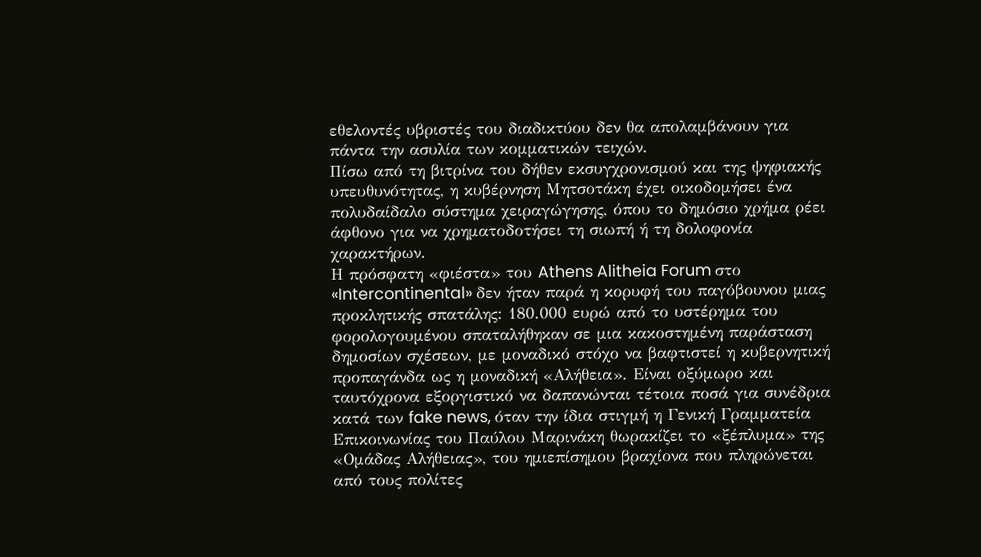εθελοντές υβριστές του διαδικτύου δεν θα απολαμβάνουν για πάντα την ασυλία των κομματικών τειχών.
Πίσω από τη βιτρίνα του δήθεν εκσυγχρονισμού και της ψηφιακής υπευθυνότητας, η κυβέρνηση Μητσοτάκη έχει οικοδομήσει ένα πολυδαίδαλο σύστημα χειραγώγησης, όπου το δημόσιο χρήμα ρέει άφθονο για να χρηματοδοτήσει τη σιωπή ή τη δολοφονία χαρακτήρων.
Η πρόσφατη «φιέστα» του Athens Alitheia Forum στο «Intercontinental» δεν ήταν παρά η κορυφή του παγόβουνου μιας προκλητικής σπατάλης: 180.000 ευρώ από το υστέρημα του φορολογουμένου σπαταλήθηκαν σε μια κακοστημένη παράσταση δημοσίων σχέσεων, με μοναδικό στόχο να βαφτιστεί η κυβερνητική προπαγάνδα ως η μοναδική «Αλήθεια». Είναι οξύμωρο και ταυτόχρονα εξοργιστικό να δαπανώνται τέτοια ποσά για συνέδρια κατά των fake news, όταν την ίδια στιγμή η Γενική Γραμματεία Επικοινωνίας του Παύλου Μαρινάκη θωρακίζει το «ξέπλυμα» της «Ομάδας Αλήθειας», του ημιεπίσημου βραχίονα που πληρώνεται από τους πολίτες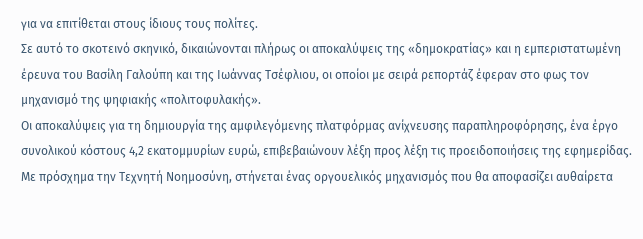για να επιτίθεται στους ίδιους τους πολίτες.
Σε αυτό το σκοτεινό σκηνικό, δικαιώνονται πλήρως οι αποκαλύψεις της «δημοκρατίας» και η εμπεριστατωμένη έρευνα του Βασίλη Γαλούπη και της Ιωάννας Τσέφλιου, οι οποίοι με σειρά ρεπορτάζ έφεραν στο φως τον μηχανισμό της ψηφιακής «πολιτοφυλακής».
Οι αποκαλύψεις για τη δημιουργία της αμφιλεγόμενης πλατφόρμας ανίχνευσης παραπληροφόρησης, ένα έργο συνολικού κόστους 4,2 εκατομμυρίων ευρώ, επιβεβαιώνουν λέξη προς λέξη τις προειδοποιήσεις της εφημερίδας. Με πρόσχημα την Τεχνητή Νοημοσύνη, στήνεται ένας οργουελικός μηχανισμός που θα αποφασίζει αυθαίρετα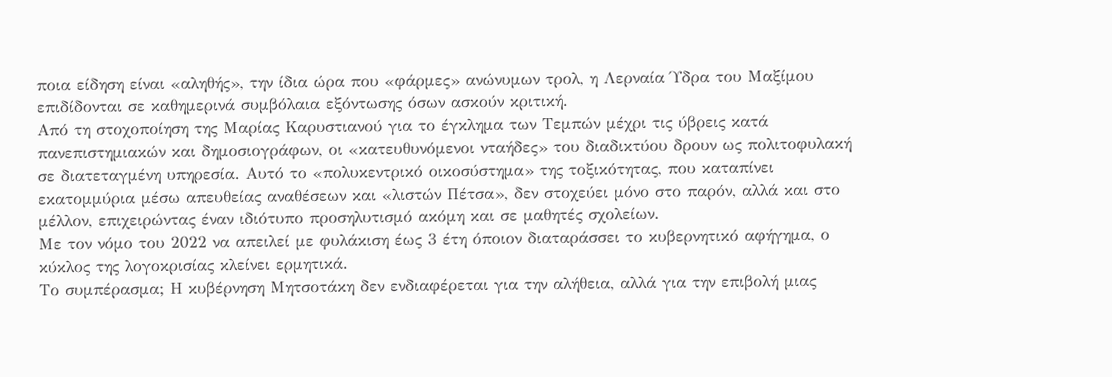ποια είδηση είναι «αληθής», την ίδια ώρα που «φάρμες» ανώνυμων τρολ, η Λερναία Ύδρα του Μαξίμου επιδίδονται σε καθημερινά συμβόλαια εξόντωσης όσων ασκούν κριτική.
Από τη στοχοποίηση της Μαρίας Καρυστιανού για το έγκλημα των Τεμπών μέχρι τις ύβρεις κατά πανεπιστημιακών και δημοσιογράφων, οι «κατευθυνόμενοι νταήδες» του διαδικτύου δρουν ως πολιτοφυλακή σε διατεταγμένη υπηρεσία. Αυτό το «πολυκεντρικό οικοσύστημα» της τοξικότητας, που καταπίνει εκατομμύρια μέσω απευθείας αναθέσεων και «λιστών Πέτσα», δεν στοχεύει μόνο στο παρόν, αλλά και στο μέλλον, επιχειρώντας έναν ιδιότυπο προσηλυτισμό ακόμη και σε μαθητές σχολείων.
Με τον νόμο του 2022 να απειλεί με φυλάκιση έως 3 έτη όποιον διαταράσσει το κυβερνητικό αφήγημα, ο κύκλος της λογοκρισίας κλείνει ερμητικά.
Το συμπέρασμα; Η κυβέρνηση Μητσοτάκη δεν ενδιαφέρεται για την αλήθεια, αλλά για την επιβολή μιας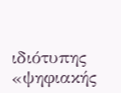ιδιότυπης «ψηφιακής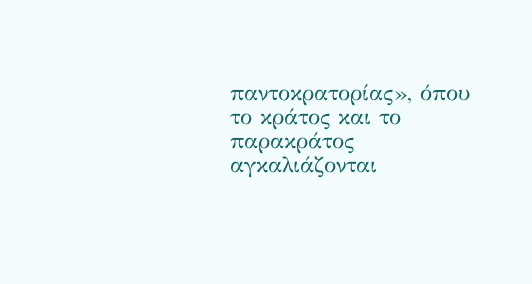παντοκρατορίας», όπου το κράτος και το παρακράτος αγκαλιάζονται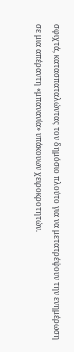σφιχτά, κατασπαταλώντας τον δημόσιο πλούτο για να μετατρέψουν την ενημέρωση σε μια απέραντη «μπανανία» υπάκουων χειροκροτητών.